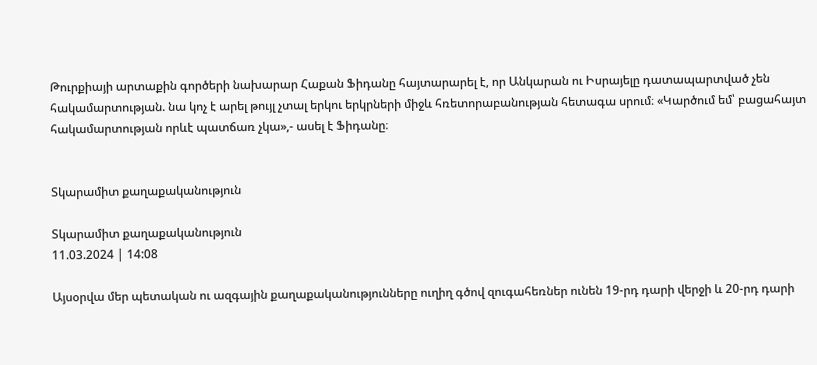Թուրքիայի արտաքին գործերի նախարար Հաքան Ֆիդանը հայտարարել է, որ Անկարան ու Իսրայելը դատապարտված չեն հակամարտության. նա կոչ է արել թույլ չտալ երկու երկրների միջև հռետորաբանության հետագա սրում։ «Կարծում եմ՝ բացահայտ հակամարտության որևէ պատճառ չկա»,- ասել է Ֆիդանը։


Տկարամիտ քաղաքականություն

Տկարամիտ քաղաքականություն
11.03.2024 | 14:08

Այսօրվա մեր պետական ու ազգային քաղաքականությունները ուղիղ գծով զուգահեռներ ունեն 19-րդ դարի վերջի և 20-րդ դարի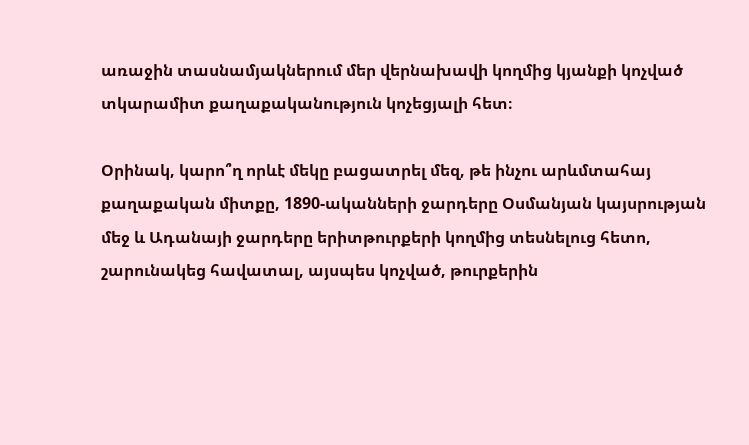առաջին տասնամյակներում մեր վերնախավի կողմից կյանքի կոչված տկարամիտ քաղաքականություն կոչեցյալի հետ։

Օրինակ, կարո՞ղ որևէ մեկը բացատրել մեզ, թե ինչու արևմտահայ քաղաքական միտքը, 1890-ականների ջարդերը Օսմանյան կայսրության մեջ և Ադանայի ջարդերը երիտթուրքերի կողմից տեսնելուց հետո, շարունակեց հավատալ, այսպես կոչված, թուրքերին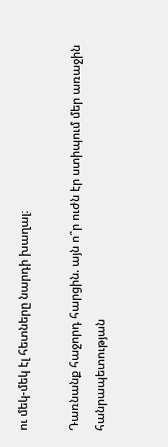ու մեկ-մեկ էլ հետները նարդի խաղալ։

Դառնանք հաջորդ հարցին. այն ո՞ր ուժն էր ստիպում մեր առաջին հանրապետության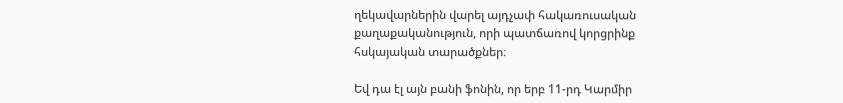ղեկավարներին վարել այդչափ հակառուսական քաղաքականություն, որի պատճառով կորցրինք հսկայական տարածքներ։

Եվ դա էլ այն բանի ֆոնին, որ երբ 11-րդ Կարմիր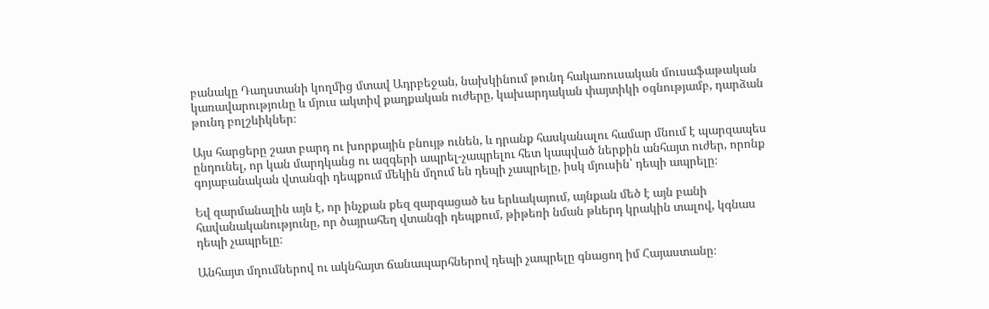բանակը Դաղստանի կողմից մտավ Ադրբեջան, նախկինում թունդ հակառուսական մուսաֆաթական կառավարությունը և մյուս ակտիվ քաղքական ուժերը, կախարդական փայտիկի օգնությամբ, դարձան թունդ բոլշևիկներ։

Այս հարցերը շատ բարդ ու խորքային բնույթ ունեն, և դրանք հասկանալու համար մնում է պարզապես ընդունել, որ կան մարդկանց ու ազգերի ապրել-չապրելու հետ կապված ներքին անհայտ ուժեր, որոնք գոյաբանական վտանգի դեպքում մեկին մղում են դեպի չապրելը, իսկ մյուսին՝ դեպի ապրելը։

Եվ զարմանալին այն է, որ ինչքան քեզ զարգացած ես երևակայում, այնքան մեծ է այն բանի հավանականությունը, որ ծայրահեղ վտանգի դեպքում, թիթեռի նման թևերդ կրակին տալով, կգնաս դեպի չապրելը։

Անհայտ մղումներով ու ակնհայտ ճանապարհներով դեպի չապրելը գնացող իմ Հայաստանը։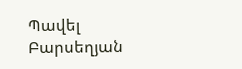Պավել Բարսեղյան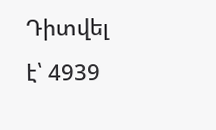Դիտվել է՝ 4939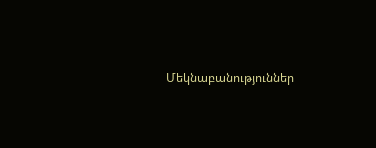Մեկնաբանություններ